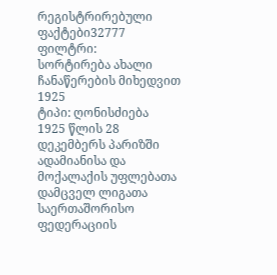რეგისტრირებული ფაქტები32777
ფილტრი:
სორტირება ახალი ჩანაწერების მიხედვით
1925
ტიპი: ღონისძიება
1925 წლის 28 დეკემბერს პარიზში ადამიანისა და მოქალაქის უფლებათა დამცველ ლიგათა საერთაშორისო ფედერაციის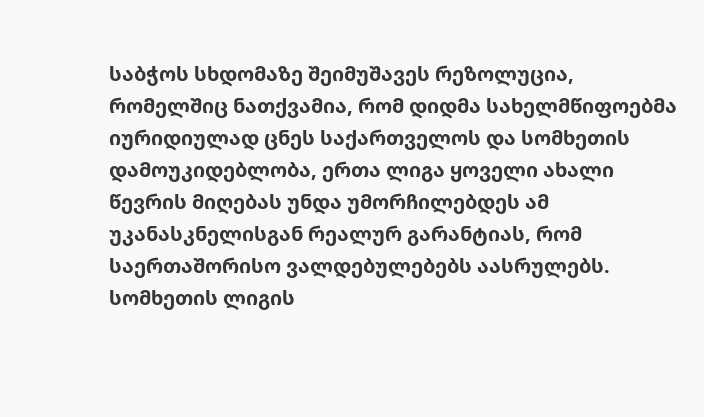საბჭოს სხდომაზე შეიმუშავეს რეზოლუცია, რომელშიც ნათქვამია, რომ დიდმა სახელმწიფოებმა იურიდიულად ცნეს საქართველოს და სომხეთის დამოუკიდებლობა, ერთა ლიგა ყოველი ახალი წევრის მიღებას უნდა უმორჩილებდეს ამ უკანასკნელისგან რეალურ გარანტიას, რომ საერთაშორისო ვალდებულებებს აასრულებს. სომხეთის ლიგის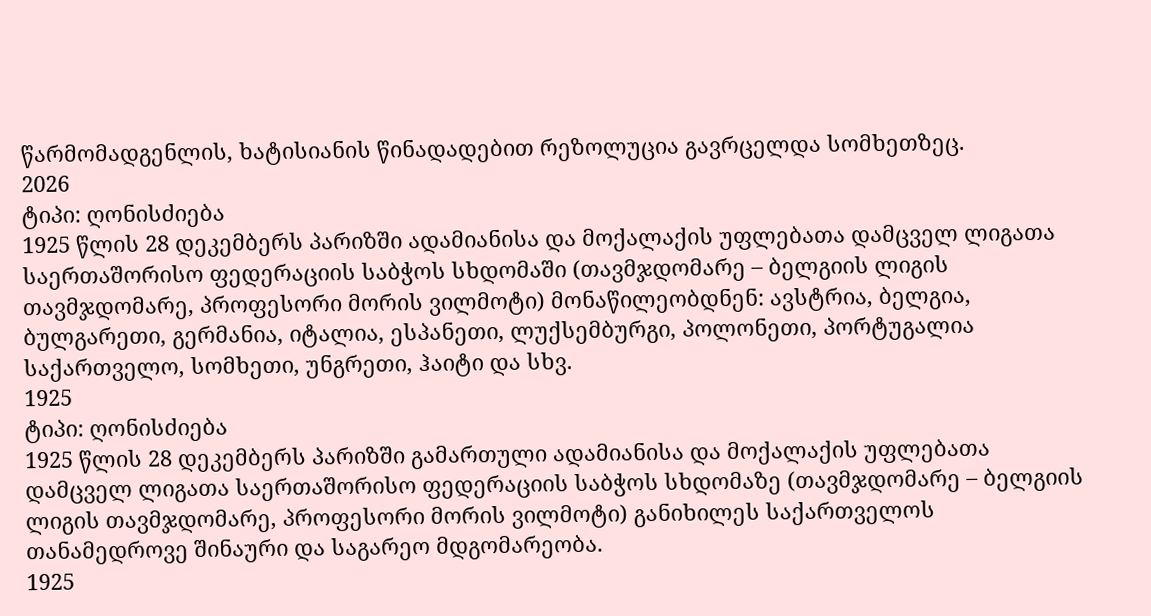წარმომადგენლის, ხატისიანის წინადადებით რეზოლუცია გავრცელდა სომხეთზეც.
2026
ტიპი: ღონისძიება
1925 წლის 28 დეკემბერს პარიზში ადამიანისა და მოქალაქის უფლებათა დამცველ ლიგათა საერთაშორისო ფედერაციის საბჭოს სხდომაში (თავმჯდომარე – ბელგიის ლიგის თავმჯდომარე, პროფესორი მორის ვილმოტი) მონაწილეობდნენ: ავსტრია, ბელგია, ბულგარეთი, გერმანია, იტალია, ესპანეთი, ლუქსემბურგი, პოლონეთი, პორტუგალია საქართველო, სომხეთი, უნგრეთი, ჰაიტი და სხვ.
1925
ტიპი: ღონისძიება
1925 წლის 28 დეკემბერს პარიზში გამართული ადამიანისა და მოქალაქის უფლებათა დამცველ ლიგათა საერთაშორისო ფედერაციის საბჭოს სხდომაზე (თავმჯდომარე – ბელგიის ლიგის თავმჯდომარე, პროფესორი მორის ვილმოტი) განიხილეს საქართველოს თანამედროვე შინაური და საგარეო მდგომარეობა.
1925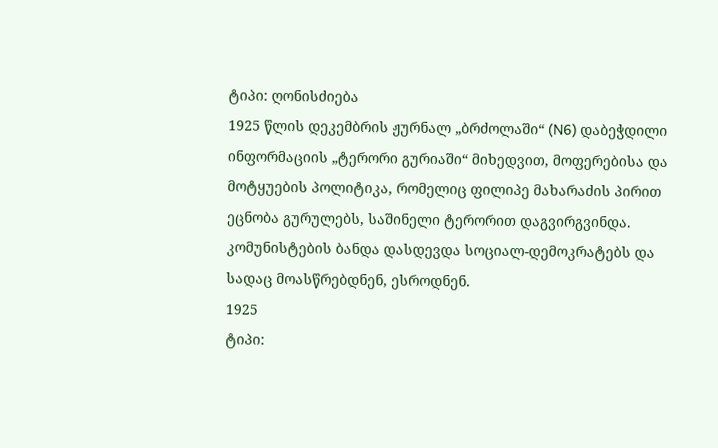ტიპი: ღონისძიება
1925 წლის დეკემბრის ჟურნალ „ბრძოლაში“ (N6) დაბეჭდილი ინფორმაციის „ტერორი გურიაში“ მიხედვით, მოფერებისა და მოტყუების პოლიტიკა, რომელიც ფილიპე მახარაძის პირით ეცნობა გურულებს, საშინელი ტერორით დაგვირგვინდა. კომუნისტების ბანდა დასდევდა სოციალ-დემოკრატებს და სადაც მოასწრებდნენ, ესროდნენ.
1925
ტიპი: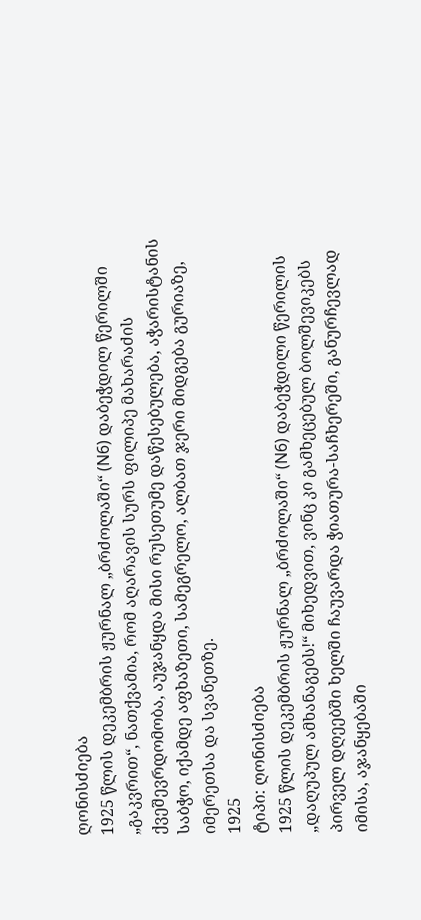ღონისძიება
1925 წლის დეკემბრის ჟურნალ „ბრძოლაში“ (N6) დაბეჭდილ წერილში „გაკვრით“, ნათქვამია, რომ აღარავის სურს ფილიპე მახარაძის ქვეშევრდომობა, აუჯანყდა მისი რუსეთუმე დაწესებულება, აჭარისტანის საბჭო, იქამდე აფხაზეთი, სამეგრელო, ალბათ ჯერი მიდგება გურიაზე, იმერეთსა და სვანეთზე.
1925
ტიპი: ღონისძიება
1925 წლის დეკემბრის ჟურნალ „ბრძოლაში“ (N6) დაბეჭდილი წერილის „დაღუპულ ამხანაგებს!“ მიხედვით, ვინც კი გამხეცებულ ბოლშევიკებს პირველ დღეებში ხელში ჩაუვარდა ჭიათურა-საჩხერეში, განურჩევლად იმისა, აჯანყებაში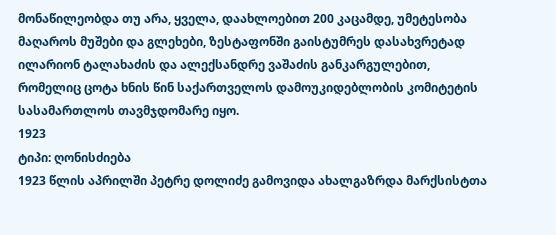მონაწილეობდა თუ არა, ყველა, დაახლოებით 200 კაცამდე, უმეტესობა მაღაროს მუშები და გლეხები, ზესტაფონში გაისტუმრეს დასახვრეტად ილარიონ ტალახაძის და ალექსანდრე ვაშაძის განკარგულებით, რომელიც ცოტა ხნის წინ საქართველოს დამოუკიდებლობის კომიტეტის სასამართლოს თავმჯდომარე იყო.
1923
ტიპი: ღონისძიება
1923 წლის აპრილში პეტრე დოლიძე გამოვიდა ახალგაზრდა მარქსისტთა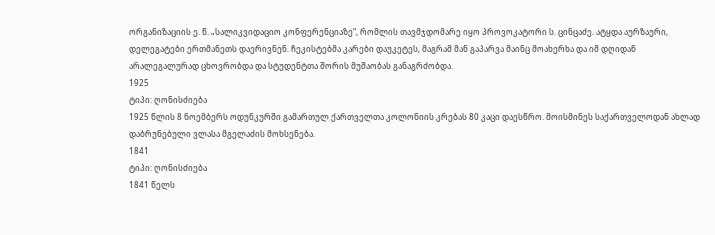ორგანიზაციის ე. წ. „სალიკვიდაციო კონფერენციაზე“, რომლის თავმჯდომარე იყო პროვოკატორი ს. ცინცაძე. ატყდა აურზაური, დელეგატები ერთმანეთს დაერივნენ. ჩეკისტებმა კარები დაუკეტეს, მაგრამ მან გაპარვა მაინც მოახერხა და იმ დღიდან არალეგალურად ცხოვრობდა და სტუდენტთა შორის მუშაობას განაგრძობდა.
1925
ტიპი: ღონისძიება
1925 წლის 8 ნოემბერს ოდუნკურში გამართულ ქართველთა კოლონიის კრებას 80 კაცი დაესწრო. მოისმინეს საქართველოდან ახლად დაბრუნებული ვლასა მგელაძის მოხსენება.
1841
ტიპი: ღონისძიება
1841 წელს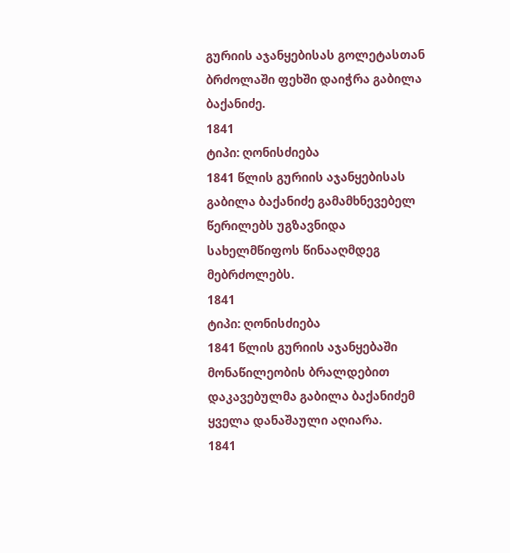გურიის აჯანყებისას გოლეტასთან ბრძოლაში ფეხში დაიჭრა გაბილა ბაქანიძე.
1841
ტიპი: ღონისძიება
1841 წლის გურიის აჯანყებისას გაბილა ბაქანიძე გამამხნევებელ წერილებს უგზავნიდა სახელმწიფოს წინააღმდეგ მებრძოლებს.
1841
ტიპი: ღონისძიება
1841 წლის გურიის აჯანყებაში მონაწილეობის ბრალდებით დაკავებულმა გაბილა ბაქანიძემ ყველა დანაშაული აღიარა.
1841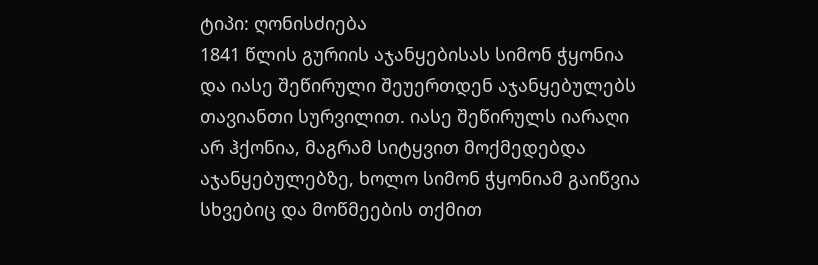ტიპი: ღონისძიება
1841 წლის გურიის აჯანყებისას სიმონ ჭყონია და იასე შეწირული შეუერთდენ აჯანყებულებს თავიანთი სურვილით. იასე შეწირულს იარაღი არ ჰქონია, მაგრამ სიტყვით მოქმედებდა აჯანყებულებზე, ხოლო სიმონ ჭყონიამ გაიწვია სხვებიც და მოწმეების თქმით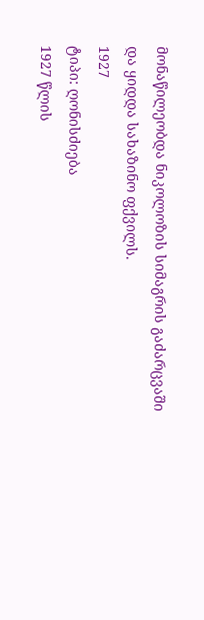მონაწილეობდა ნიკოლოზის სიმაგრის გაძარცვაში და ყიდდა სახაზინო ფქვილს.
1927
ტიპი: ღონისძიება
1927 წლის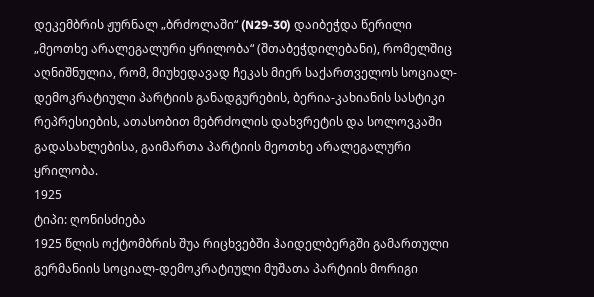დეკემბრის ჟურნალ „ბრძოლაში“ (N29-30) დაიბეჭდა წერილი „მეოთხე არალეგალური ყრილობა“ (შთაბეჭდილებანი), რომელშიც აღნიშნულია, რომ, მიუხედავად ჩეკას მიერ საქართველოს სოციალ-დემოკრატიული პარტიის განადგურების, ბერია-კახიანის სასტიკი რეპრესიების, ათასობით მებრძოლის დახვრეტის და სოლოვკაში გადასახლებისა, გაიმართა პარტიის მეოთხე არალეგალური ყრილობა.
1925
ტიპი: ღონისძიება
1925 წლის ოქტომბრის შუა რიცხვებში ჰაიდელბერგში გამართული გერმანიის სოციალ-დემოკრატიული მუშათა პარტიის მორიგი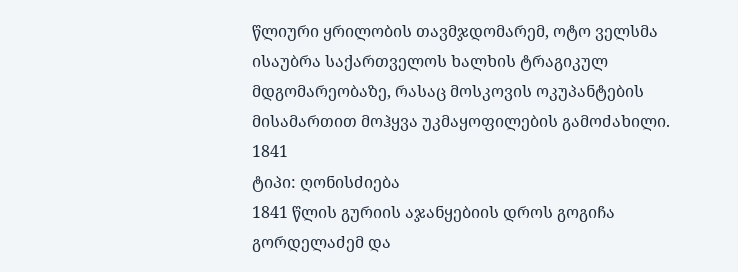წლიური ყრილობის თავმჯდომარემ, ოტო ველსმა ისაუბრა საქართველოს ხალხის ტრაგიკულ მდგომარეობაზე, რასაც მოსკოვის ოკუპანტების მისამართით მოჰყვა უკმაყოფილების გამოძახილი.
1841
ტიპი: ღონისძიება
1841 წლის გურიის აჯანყებიის დროს გოგიჩა გორდელაძემ და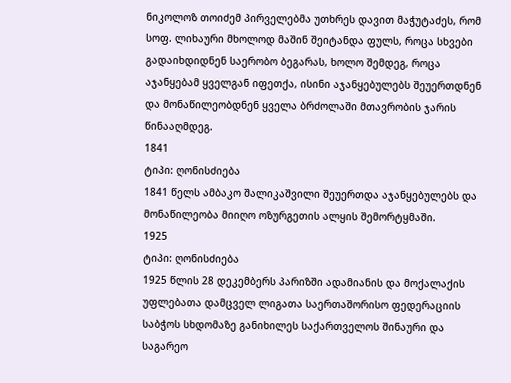ნიკოლოზ თოიძემ პირველებმა უთხრეს დავით მაჭუტაძეს, რომ სოფ. ლიხაური მხოლოდ მაშინ შეიტანდა ფულს, როცა სხვები გადაიხდიდნენ საერობო ბეგარას, ხოლო შემდეგ, როცა აჯანყებამ ყველგან იფეთქა, ისინი აჯანყებულებს შეუერთდნენ და მონაწილეობდნენ ყველა ბრძოლაში მთავრობის ჯარის წინააღმდეგ.
1841
ტიპი: ღონისძიება
1841 წელს ამბაკო შალიკაშვილი შეუერთდა აჯანყებულებს და მონაწილეობა მიიღო ოზურგეთის ალყის შემორტყმაში.
1925
ტიპი: ღონისძიება
1925 წლის 28 დეკემბერს პარიზში ადამიანის და მოქალაქის უფლებათა დამცველ ლიგათა საერთაშორისო ფედერაციის საბჭოს სხდომაზე განიხილეს საქართველოს შინაური და საგარეო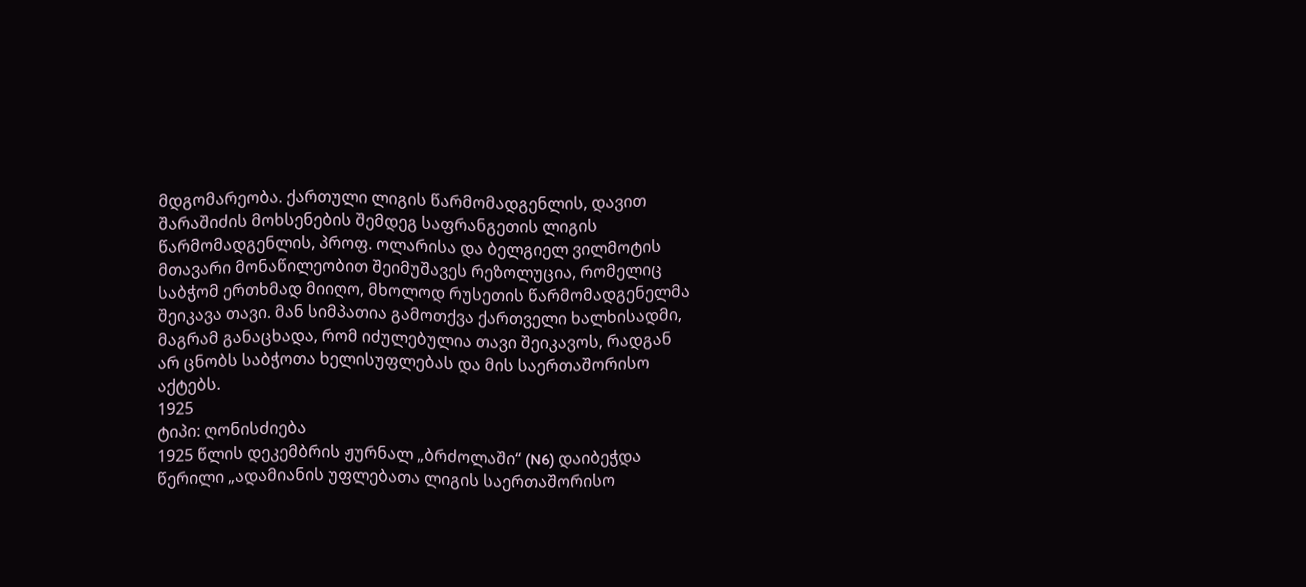მდგომარეობა. ქართული ლიგის წარმომადგენლის, დავით შარაშიძის მოხსენების შემდეგ საფრანგეთის ლიგის წარმომადგენლის, პროფ. ოლარისა და ბელგიელ ვილმოტის მთავარი მონაწილეობით შეიმუშავეს რეზოლუცია, რომელიც საბჭომ ერთხმად მიიღო, მხოლოდ რუსეთის წარმომადგენელმა შეიკავა თავი. მან სიმპათია გამოთქვა ქართველი ხალხისადმი, მაგრამ განაცხადა, რომ იძულებულია თავი შეიკავოს, რადგან არ ცნობს საბჭოთა ხელისუფლებას და მის საერთაშორისო აქტებს.
1925
ტიპი: ღონისძიება
1925 წლის დეკემბრის ჟურნალ „ბრძოლაში“ (N6) დაიბეჭდა წერილი „ადამიანის უფლებათა ლიგის საერთაშორისო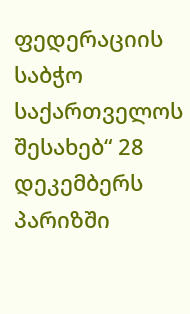ფედერაციის საბჭო საქართველოს შესახებ“ 28 დეკემბერს პარიზში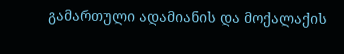გამართული ადამიანის და მოქალაქის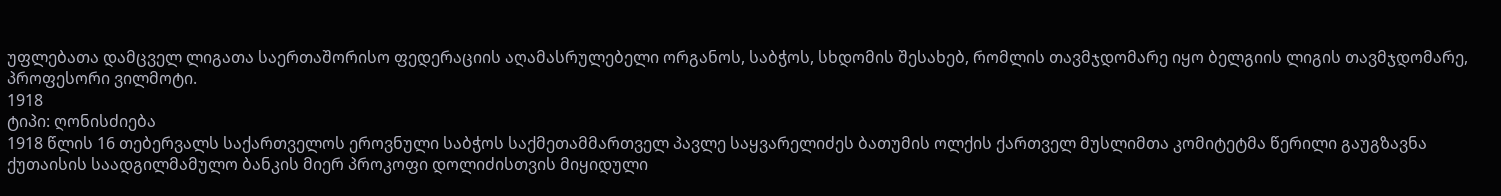უფლებათა დამცველ ლიგათა საერთაშორისო ფედერაციის აღამასრულებელი ორგანოს, საბჭოს, სხდომის შესახებ, რომლის თავმჯდომარე იყო ბელგიის ლიგის თავმჯდომარე, პროფესორი ვილმოტი.
1918
ტიპი: ღონისძიება
1918 წლის 16 თებერვალს საქართველოს ეროვნული საბჭოს საქმეთამმართველ პავლე საყვარელიძეს ბათუმის ოლქის ქართველ მუსლიმთა კომიტეტმა წერილი გაუგზავნა ქუთაისის საადგილმამულო ბანკის მიერ პროკოფი დოლიძისთვის მიყიდული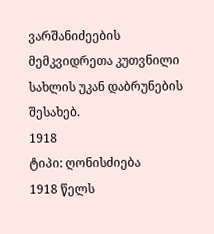ვარშანიძეების მემკვიდრეთა კუთვნილი სახლის უკან დაბრუნების შესახებ.
1918
ტიპი: ღონისძიება
1918 წელს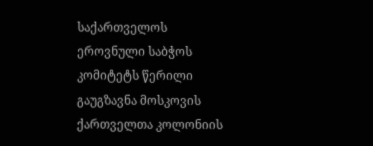საქართველოს ეროვნული საბჭოს კომიტეტს წერილი გაუგზავნა მოსკოვის ქართველთა კოლონიის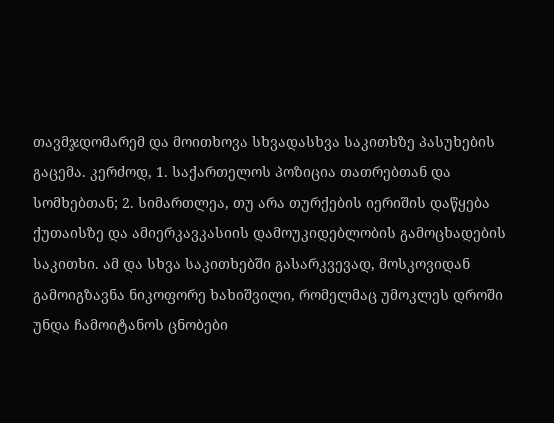თავმჯდომარემ და მოითხოვა სხვადასხვა საკითხზე პასუხების გაცემა. კერძოდ, 1. საქართელოს პოზიცია თათრებთან და სომხებთან; 2. სიმართლეა, თუ არა თურქების იერიშის დაწყება ქუთაისზე და ამიერკავკასიის დამოუკიდებლობის გამოცხადების საკითხი. ამ და სხვა საკითხებში გასარკვევად, მოსკოვიდან გამოიგზავნა ნიკოფორე ხახიშვილი, რომელმაც უმოკლეს დროში უნდა ჩამოიტანოს ცნობები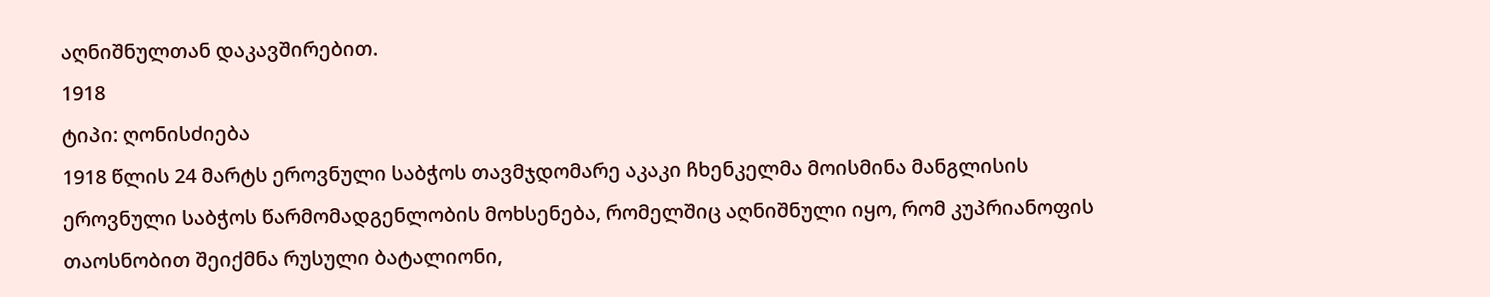აღნიშნულთან დაკავშირებით.
1918
ტიპი: ღონისძიება
1918 წლის 24 მარტს ეროვნული საბჭოს თავმჯდომარე აკაკი ჩხენკელმა მოისმინა მანგლისის ეროვნული საბჭოს წარმომადგენლობის მოხსენება, რომელშიც აღნიშნული იყო, რომ კუპრიანოფის თაოსნობით შეიქმნა რუსული ბატალიონი,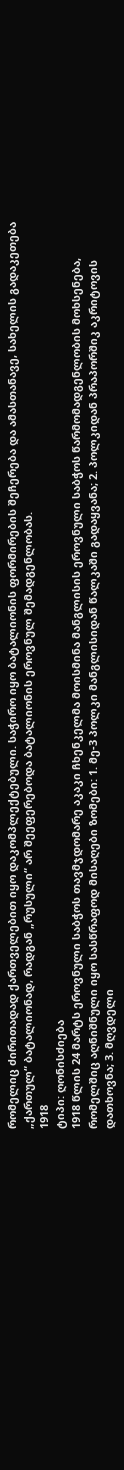რომელიც ძირითადად ქართველებით იყო დაკომპლექტებული. საჭირო იყო ბატალიონის ფორმირების შეჩერება და ამასთანავე, სახელის გადაკეთება „ქართულ“ ბატალიონად, რადგან „რუსული“ არ შეეფერებოდა ბატალიონის ეროვნულ შემადგენლობას.
1918
ტიპი: ღონისძიება
1918 წლის 24 მარტს ეროვნული საბჭოს თავმჯდომარე აკაკი ჩხენკელმა მოისმინა მანგლისის ეროვნული საბჭოს წარმომადგენლობის მოხსენება, რომელშიც აღნიშნული იყო სასწრაფოდ მისაღები ზომები: 1. მე-3 პოლკი მანგლისიდან წალკაში გადაყვანა; 2. პოლკიდან პრაპორშიკ აკრიტოვის დათხოვნა; 3. მღვდელი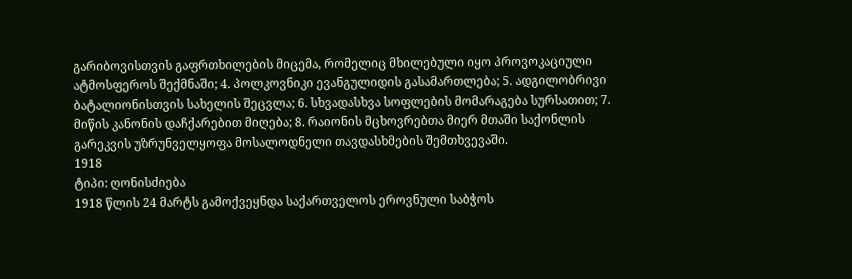გარიბოვისთვის გაფრთხილების მიცემა, რომელიც მხილებული იყო პროვოკაციული ატმოსფეროს შექმნაში; 4. პოლკოვნიკი ევანგულიდის გასამართლება; 5. ადგილობრივი ბატალიონისთვის სახელის შეცვლა; 6. სხვადასხვა სოფლების მომარაგება სურსათით; 7. მიწის კანონის დაჩქარებით მიღება; 8. რაიონის მცხოვრებთა მიერ მთაში საქონლის გარეკვის უზრუნველყოფა მოსალოდნელი თავდასხმების შემთხვევაში.
1918
ტიპი: ღონისძიება
1918 წლის 24 მარტს გამოქვეყნდა საქართველოს ეროვნული საბჭოს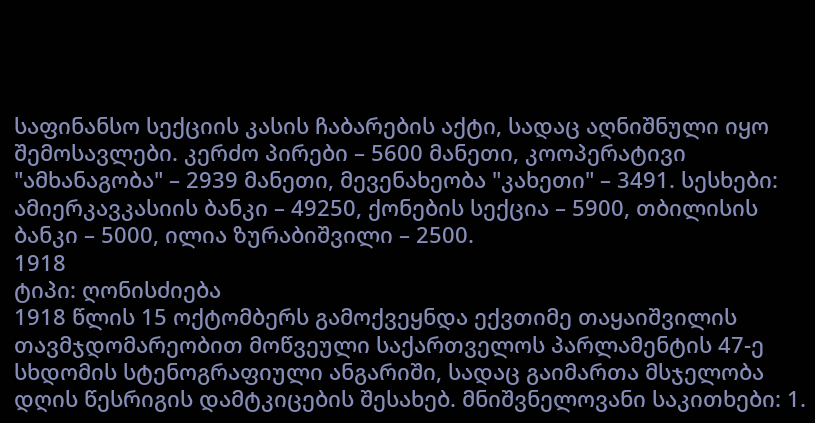საფინანსო სექციის კასის ჩაბარების აქტი, სადაც აღნიშნული იყო შემოსავლები. კერძო პირები – 5600 მანეთი, კოოპერატივი "ამხანაგობა" – 2939 მანეთი, მევენახეობა "კახეთი" – 3491. სესხები: ამიერკავკასიის ბანკი – 49250, ქონების სექცია – 5900, თბილისის ბანკი – 5000, ილია ზურაბიშვილი – 2500.
1918
ტიპი: ღონისძიება
1918 წლის 15 ოქტომბერს გამოქვეყნდა ექვთიმე თაყაიშვილის თავმჯდომარეობით მოწვეული საქართველოს პარლამენტის 47-ე სხდომის სტენოგრაფიული ანგარიში, სადაც გაიმართა მსჯელობა დღის წესრიგის დამტკიცების შესახებ. მნიშვნელოვანი საკითხები: 1.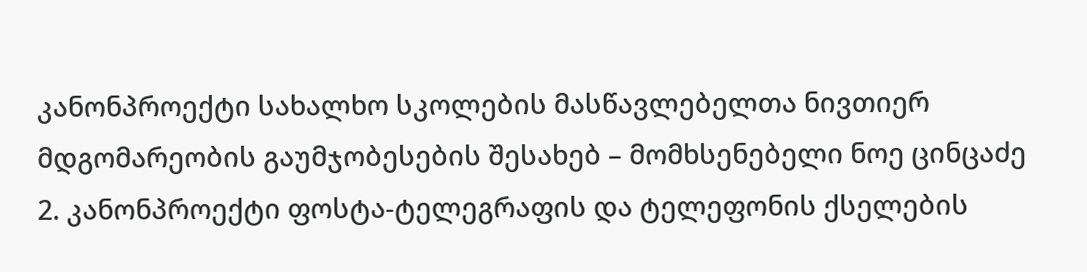კანონპროექტი სახალხო სკოლების მასწავლებელთა ნივთიერ მდგომარეობის გაუმჯობესების შესახებ – მომხსენებელი ნოე ცინცაძე 2. კანონპროექტი ფოსტა-ტელეგრაფის და ტელეფონის ქსელების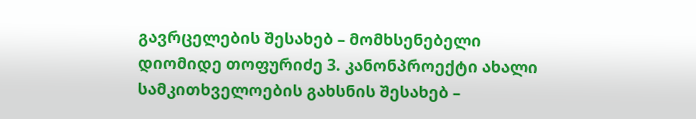გავრცელების შესახებ – მომხსენებელი დიომიდე თოფურიძე 3. კანონპროექტი ახალი სამკითხველოების გახსნის შესახებ –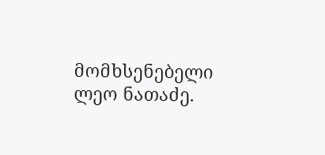მომხსენებელი ლეო ნათაძე.